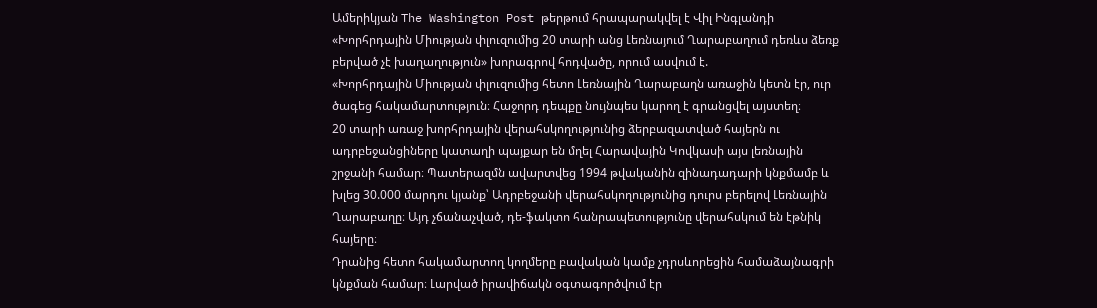Ամերիկյան The Washington Post թերթում հրապարակվել է Վիլ Ինգլանդի «Խորհրդային Միության փլուզումից 20 տարի անց Լեռնայում Ղարաբաղում դեռևս ձեռք բերված չէ խաղաղություն» խորագրով հոդվածը, որում ասվում է.
«Խորհրդային Միության փլուզումից հետո Լեռնային Ղարաբաղն առաջին կետն էր, ուր ծագեց հակամարտություն։ Հաջորդ դեպքը նույնպես կարող է գրանցվել այստեղ։
20 տարի առաջ խորհրդային վերահսկողությունից ձերբազատված հայերն ու ադրբեջանցիները կատաղի պայքար են մղել Հարավային Կովկասի այս լեռնային շրջանի համար։ Պատերազմն ավարտվեց 1994 թվականին զինադադարի կնքմամբ և խլեց 30.000 մարդու կյանք՝ Ադրբեջանի վերահսկողությունից դուրս բերելով Լեռնային Ղարաբաղը։ Այդ չճանաչված, դե-ֆակտո հանրապետությունը վերահսկում են էթնիկ հայերը։
Դրանից հետո հակամարտող կողմերը բավական կամք չդրսևորեցին համաձայնագրի կնքման համար։ Լարված իրավիճակն օգտագործվում էր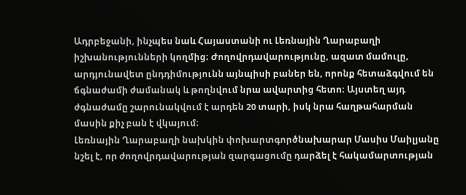Ադրբեջանի, ինչպես նաև Հայաստանի ու Լեռնային Ղարաբաղի իշխանությունների կողմից։ Ժողովրդավարությունը, ազատ մամուլը, արդյունավետ ընդդիմությունն այնպիսի բաներ են, որոնք հետաձգվում են ճգնաժամի ժամանակ և թողնվում նրա ավարտից հետո։ Այստեղ այդ ժգնաժամը շարունակվում է արդեն 20 տարի, իսկ նրա հաղթահարման մասին քիչ բան է վկայում։
Լեռնային Ղարաբաղի նախկին փոխարտգործնախարար Մասիս Մաիլյանը նշել է, որ ժողովրդավարության զարգացումը դարձել է հակամարտության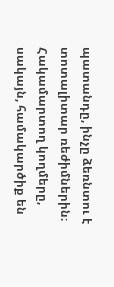պատանդը, ինչը ձեռնտու է տոտալիտար ռեժիմներին։
Հակամարտող կողմերը, սակայն, համակարծիք են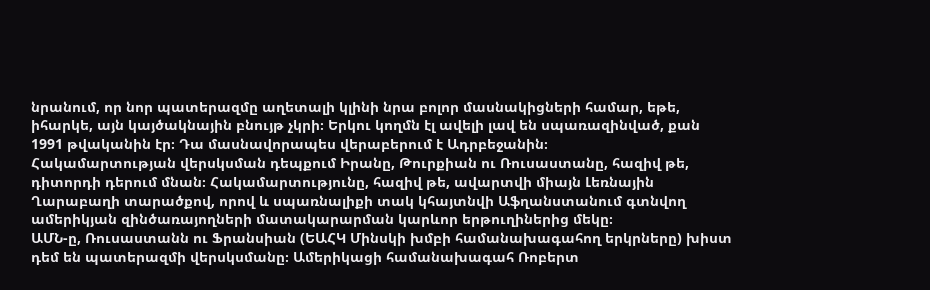նրանում, որ նոր պատերազմը աղետալի կլինի նրա բոլոր մասնակիցների համար, եթե, իհարկե, այն կայծակնային բնույթ չկրի։ Երկու կողմն էլ ավելի լավ են սպառազինված, քան 1991 թվականին էր։ Դա մասնավորապես վերաբերում է Ադրբեջանին։
Հակամարտության վերսկսման դեպքում Իրանը, Թուրքիան ու Ռուսաստանը, հազիվ թե, դիտորդի դերում մնան։ Հակամարտությունը, հազիվ թե, ավարտվի միայն Լեռնային Ղարաբաղի տարածքով, որով և սպառնալիքի տակ կհայտնվի Աֆղանստանում գտնվող ամերիկյան զինծառայողների մատակարարման կարևոր երթուղիներից մեկը։
ԱՄՆ-ը, Ռուսաստանն ու Ֆրանսիան (ԵԱՀԿ Մինսկի խմբի համանախագահող երկրները) խիստ դեմ են պատերազմի վերսկսմանը։ Ամերիկացի համանախագահ Ռոբերտ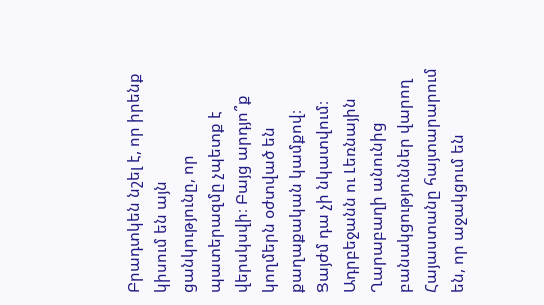Բրադտկեն նշել է, որ իրենք կիսում են այն ցանկությունը, որ պատերազմը չպետք է վերսկսվի։ Բայց արդյո՞ք կողմերն օժտված են քաղաքական կամքով։ Ցայժմ դա չի նկատվում։
Ադրբեջանն ու Լեռնային Ղարաբաղի անունից բանակցություններ վարող Հայաստանը հայտարարում են, որ աջակցում են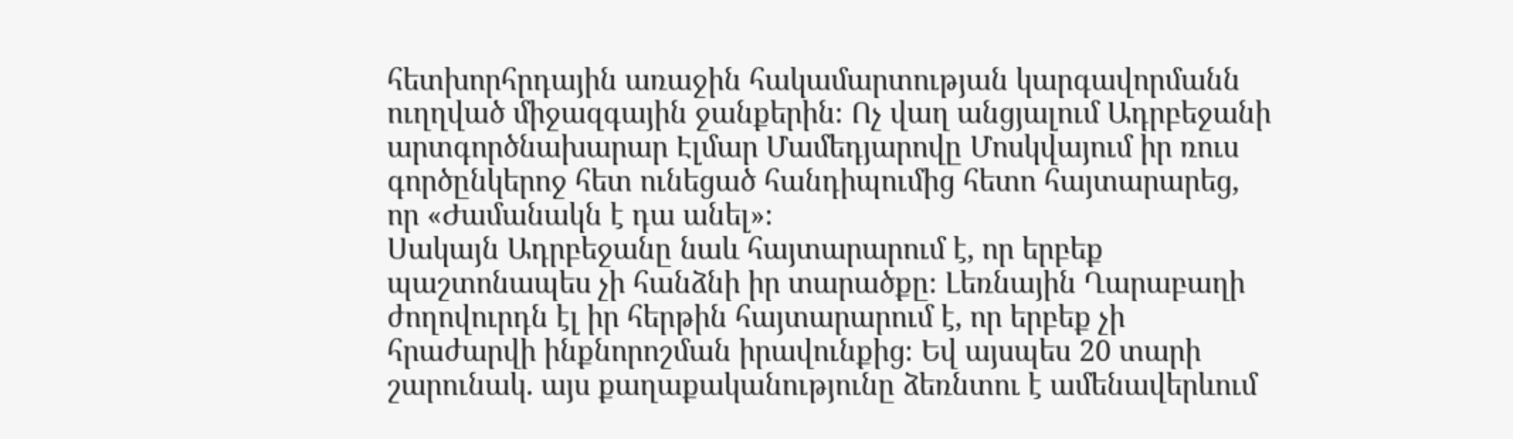հետխորհրդային առաջին հակամարտության կարգավորմանն ուղղված միջազգային ջանքերին։ Ոչ վաղ անցյալում Ադրբեջանի արտգործնախարար Էլմար Մամեդյարովը Մոսկվայում իր ռուս գործընկերոջ հետ ունեցած հանդիպումից հետո հայտարարեց, որ «Ժամանակն է դա անել»։
Սակայն Ադրբեջանը նաև հայտարարում է, որ երբեք պաշտոնապես չի հանձնի իր տարածքը։ Լեռնային Ղարաբաղի ժողովուրդն էլ իր հերթին հայտարարում է, որ երբեք չի հրաժարվի ինքնորոշման իրավունքից։ Եվ այսպես 20 տարի շարունակ. այս քաղաքականությունը ձեռնտու է ամենավերևում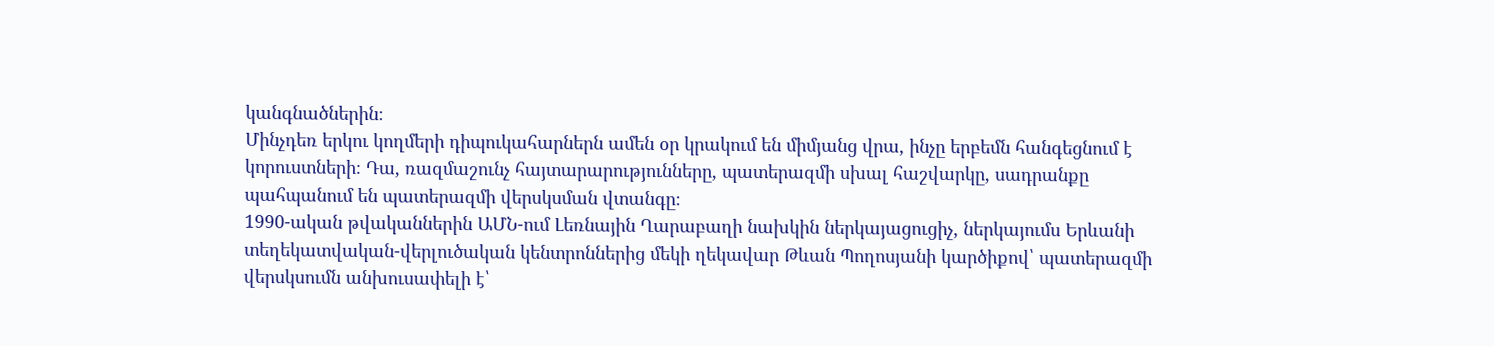կանգնածներին։
Մինչդեռ երկու կողմերի դիպուկահարներն ամեն օր կրակում են միմյանց վրա, ինչը երբեմն հանգեցնում է կորուստների։ Դա, ռազմաշունչ հայտարարությունները, պատերազմի սխալ հաշվարկը, սադրանքը պահպանում են պատերազմի վերսկսման վտանգը։
1990-ական թվականներին ԱՄՆ-ում Լեռնային Ղարաբաղի նախկին ներկայացուցիչ, ներկայումս Երևանի տեղեկատվական-վերլուծական կենտրոններից մեկի ղեկավար Թևան Պողոսյանի կարծիքով՝ պատերազմի վերսկսումն անխուսափելի է՝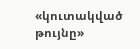«կուտակված թույնը»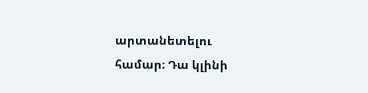արտանետելու համար։ Դա կլինի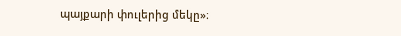պայքարի փուլերից մեկը»։